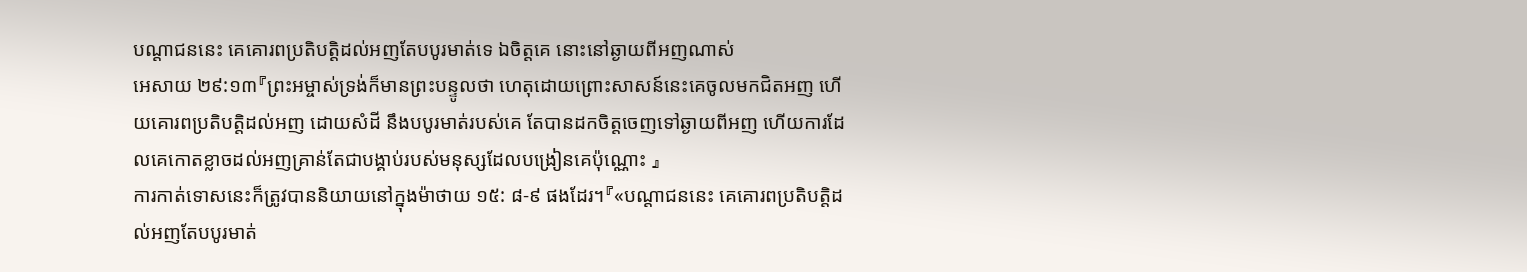បណ្តាជននេះ គេគោរពប្រតិបត្តិដល់អញតែបបូរមាត់ទេ ឯចិត្តគេ នោះនៅឆ្ងាយពីអញណាស់
អេសាយ ២៩:១៣『ព្រះអម្ចាស់ទ្រង់ក៏មានព្រះបន្ទូលថា ហេតុដោយព្រោះសាសន៍នេះគេចូលមកជិតអញ ហើយគោរពប្រតិបត្តិដល់អញ ដោយសំដី នឹងបបូរមាត់របស់គេ តែបានដកចិត្តចេញទៅឆ្ងាយពីអញ ហើយការដែលគេកោតខ្លាចដល់អញគ្រាន់តែជាបង្គាប់របស់មនុស្សដែលបង្រៀនគេប៉ុណ្ណោះ 』
ការកាត់ទោសនេះក៏ត្រូវបាននិយាយនៅក្នុងម៉ាថាយ ១៥: ៨-៩ ផងដែរ។『«បណ្តាជននេះ គេគោរពប្រតិបត្តិដល់អញតែបបូរមាត់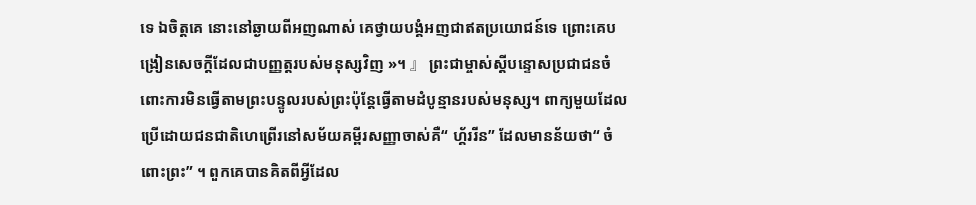ទេ ឯចិត្តគេ នោះនៅឆ្ងាយពីអញណាស់ គេថ្វាយបង្គំអញជាឥតប្រយោជន៍ទេ ព្រោះគេបង្រៀនសេចក្ដីដែលជាបញ្ញត្តរបស់មនុស្សវិញ »។ 』 ព្រះជាម្ចាស់ស្តីបន្ទោសប្រជាជនចំពោះការមិនធ្វើតាមព្រះបន្ទូលរបស់ព្រះប៉ុន្តែធ្វើតាមដំបូន្មានរបស់មនុស្ស។ ពាក្យមួយដែលប្រើដោយជនជាតិហេព្រើរនៅសម័យគម្ពីរសញ្ញាចាស់គឺ“ ហ្គ័ររីន” ដែលមានន័យថា“ ចំពោះព្រះ” ។ ពួកគេបានគិតពីអ្វីដែល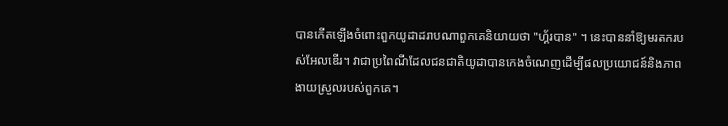បានកើតឡើងចំពោះពួកយូដាដរាបណាពួកគេនិយាយថា "ហ្គ័របាន" ។ នេះបាននាំឱ្យមរតករបស់អែលឌើរ។ វាជាប្រពៃណីដែលជនជាតិយូដាបានកេងចំណេញដើម្បីផលប្រយោជន៍និងភាពងាយស្រួលរបស់ពួកគេ។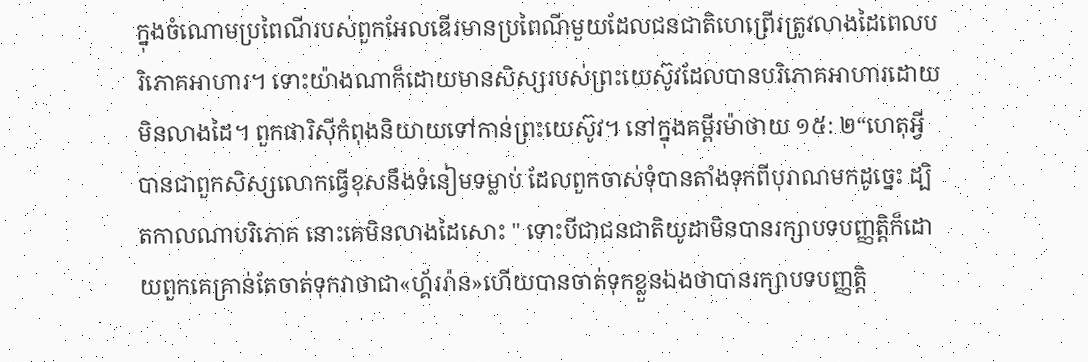ក្នុងចំណោមប្រពៃណីរបស់ពួកអែលឌើរមានប្រពៃណីមួយដែលជនជាតិហេព្រើរត្រូវលាងដៃពេលបរិភោគអាហារ។ ទោះយ៉ាងណាក៏ដោយមានសិស្សរបស់ព្រះយេស៊ូវដែលបានបរិភោគអាហារដោយមិនលាងដៃ។ ពួកផារិស៊ីកំពុងនិយាយទៅកាន់ព្រះយេស៊ូវ។ នៅក្នុងគម្ពីរម៉ាថាយ ១៥: ២“ហេតុអ្វីបានជាពួកសិស្សលោកធ្វើខុសនឹងទំនៀមទម្លាប់ ដែលពួកចាស់ទុំបានតាំងទុកពីបុរាណមកដូច្នេះ ដ្បិតកាលណាបរិភោគ នោះគេមិនលាងដៃសោះ " ទោះបីជាជនជាតិយូដាមិនបានរក្សាបទបញ្ញត្តិក៏ដោយពួកគេគ្រាន់តែចាត់ទុកវាថាជា«ហ្គ័ររ៉ាន»ហើយបានចាត់ទុកខ្លួនឯងថាបានរក្សាបទបញ្ញត្តិ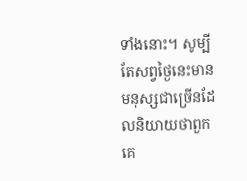ទាំងនោះ។ សូម្បីតែសព្វថ្ងៃនេះមានមនុស្សជាច្រើនដែលនិយាយថាពួកគេ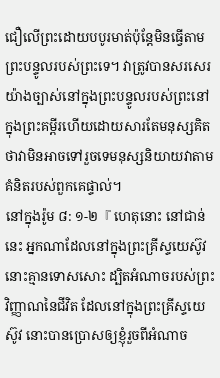ជឿលើព្រះដោយបបូរមាត់ប៉ុន្តែមិនធ្វើតាមព្រះបន្ទូលរបស់ព្រះទេ។ វាត្រូវបានសរសេរយ៉ាងច្បាស់នៅក្នុងព្រះបន្ទូលរបស់ព្រះនៅក្នុងព្រះគម្ពីរហើយដោយសារតែមនុស្សគិតថាវាមិនអាចទៅរួចទេមនុស្សនិយាយវាតាមគំនិតរបស់ពួកគេផ្ទាល់។
នៅក្នុងរ៉ូម ៨: ១-២『 ហេតុនោះ នៅជាន់នេះ អ្នកណាដែលនៅក្នុងព្រះគ្រីស្ទយេស៊ូវ នោះគ្មានទោសសោះ ដ្បិតអំណាចរបស់ព្រះវិញ្ញាណនៃជីវិត ដែលនៅក្នុងព្រះគ្រីស្ទយេស៊ូវ នោះបានប្រោសឲ្យខ្ញុំរួចពីអំណាច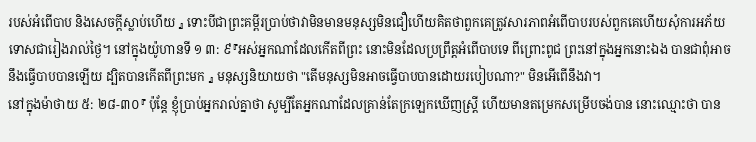របស់អំពើបាប និងសេចក្ដីស្លាប់ហើយ 』 ទោះបីជាព្រះគម្ពីរប្រាប់ថាវាមិនមានមនុស្សមិនជឿហើយគិតថាពួកគេត្រូវសារភាពអំពើបាបរបស់ពួកគេហើយសុំការអភ័យទោសជារៀងរាល់ថ្ងៃ។ នៅក្នុងយ៉ូហានទី ១ ៣: ៩『អស់អ្នកណាដែលកើតពីព្រះ នោះមិនដែលប្រព្រឹត្តអំពើបាបទេ ពីព្រោះពូជ ព្រះនៅក្នុងអ្នកនោះឯង បានជាពុំអាចនឹងធ្វើបាបបានឡើយ ដ្បិតបានកើតពីព្រះមក 』 មនុស្សនិយាយថា "តើមនុស្សមិនអាចធ្វើបាបបានដោយរបៀបណា?" មិនអើពើនឹងវា។
នៅក្នុងម៉ាថាយ ៥: ២៨-៣០『 ប៉ុន្តែ ខ្ញុំប្រាប់អ្នករាល់គ្នាថា សូម្បីតែអ្នកណាដែលគ្រាន់តែក្រឡេកឃើញស្ត្រី ហើយមានតម្រេកសម្រើបចង់បាន នោះឈ្មោះថា បាន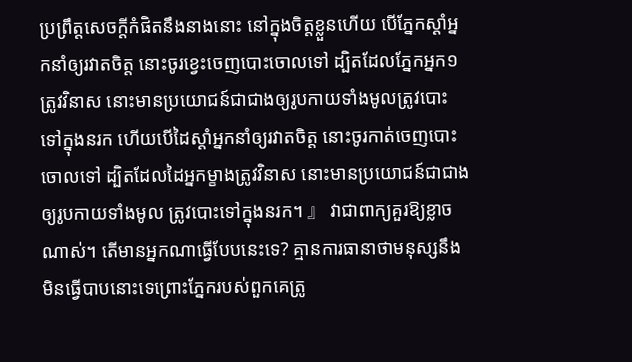ប្រព្រឹត្តសេចក្ដីកំផិតនឹងនាងនោះ នៅក្នុងចិត្តខ្លួនហើយ បើភ្នែកស្តាំអ្នកនាំឲ្យរវាតចិត្ត នោះចូរខ្វេះចេញបោះចោលទៅ ដ្បិតដែលភ្នែកអ្នក១ត្រូវវិនាស នោះមានប្រយោជន៍ជាជាងឲ្យរូបកាយទាំងមូលត្រូវបោះទៅក្នុងនរក ហើយបើដៃស្តាំអ្នកនាំឲ្យរវាតចិត្ត នោះចូរកាត់ចេញបោះចោលទៅ ដ្បិតដែលដៃអ្នកម្ខាងត្រូវវិនាស នោះមានប្រយោជន៍ជាជាងឲ្យរូបកាយទាំងមូល ត្រូវបោះទៅក្នុងនរក។ 』 វាជាពាក្យគួរឱ្យខ្លាចណាស់។ តើមានអ្នកណាធ្វើបែបនេះទេ? គ្មានការធានាថាមនុស្សនឹងមិនធ្វើបាបនោះទេព្រោះភ្នែករបស់ពួកគេត្រូ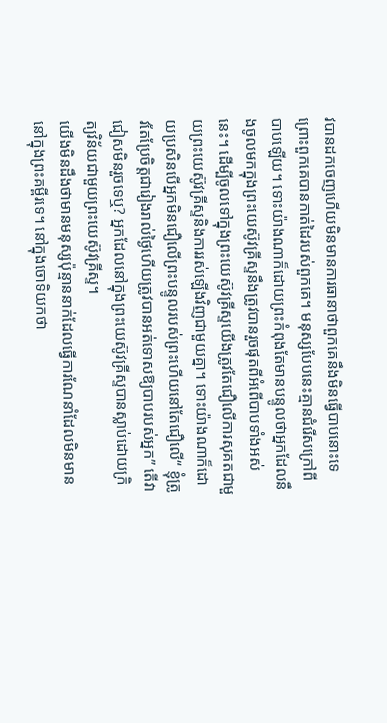វបានដកចេញហើយមិនមានការធានាថាពួកគេនឹងមិនធ្វើបាបនោះទេព្រោះពួកគេបានកាត់ដៃរបស់ពួកគេ។ មនុស្សបែបនេះគ្មានជំរើសក្រៅពីបាបឡើយ។ ទោះយ៉ាងណាក៏ដោយព្រះកំពុងតែមានបន្ទូលថាអ្នកដែលនឹងចូលមកក្នុងព្រះយេស៊ូវគ្រីស្ទនឹងត្រូវបានរួចផុតពីអំពើបាបទាំងអស់នេះ។ ដើម្បីចូលទៅក្នុងព្រះយេស៊ូវគ្រីស្ទយើងត្រូវតែជឿលើការសុគតជាមួយព្រះយេស៊ូវគ្រីស្ទនិងការរស់ឡើងវិញជាមួយគ្នា។ ទោះយ៉ាងណាក៏ដោយប្រសិនបើអ្នកមិនជឿលើព្រះបន្ទូលរបស់ព្រះហើយនៅតែជឿលើ“ ខ្ញុំត្រូវតែប្រែចិត្តជារៀងរាល់ថ្ងៃហើយត្រូវបានអត់ទោសឱ្យបាបរបស់អ្នក” តើវាជៀសមិនរួចទេឬ? អ្នកដែលនៅក្នុងព្រះយេស៊ូវគ្រីស្ទបានស្លាប់ដោយក្រិត្យវិន័យជាមួយព្រះយេស៊ូវគ្រីស្ទ។
យើងមិនដឹងថាមានមនុស្សប៉ុន្មាននាក់ដែលធ្វើការណែនាំដែលមិនមាននៅក្នុងព្រះគម្ពីរទេ។ នៅក្នុងចោទិយកថា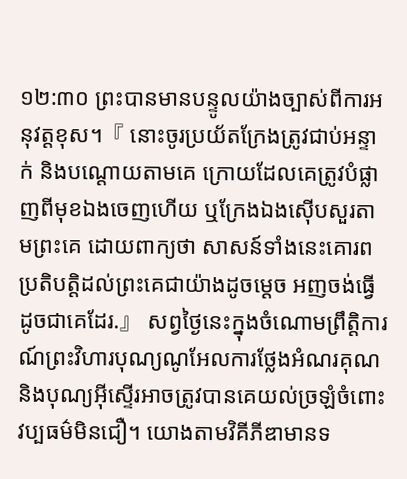១២:៣០ ព្រះបានមានបន្ទូលយ៉ាងច្បាស់ពីការអនុវត្តខុស។『 នោះចូរប្រយ័តក្រែងត្រូវជាប់អន្ទាក់ និងបណ្តោយតាមគេ ក្រោយដែលគេត្រូវបំផ្លាញពីមុខឯងចេញហើយ ឬក្រែងឯងស៊ើបសួរតាមព្រះគេ ដោយពាក្យថា សាសន៍ទាំងនេះគោរពប្រតិបត្តិដល់ព្រះគេជាយ៉ាងដូចម្តេច អញចង់ធ្វើដូចជាគេដែរ.』 សព្វថ្ងៃនេះក្នុងចំណោមព្រឹត្តិការណ៍ព្រះវិហារបុណ្យណូអែលការថ្លែងអំណរគុណនិងបុណ្យអ៊ីស្ទើរអាចត្រូវបានគេយល់ច្រឡំចំពោះវប្បធម៌មិនជឿ។ យោងតាមវិគីភីឌាមានទ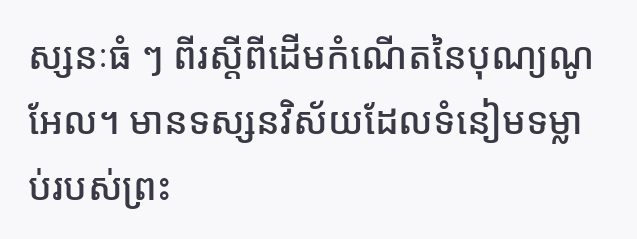ស្សនៈធំ ៗ ពីរស្តីពីដើមកំណើតនៃបុណ្យណូអែល។ មានទស្សនវិស័យដែលទំនៀមទម្លាប់របស់ព្រះ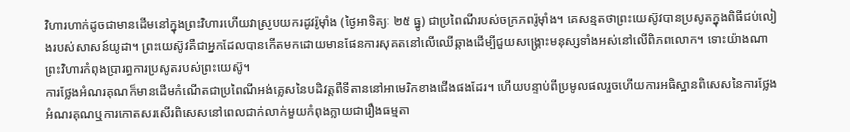វិហារហាក់ដូចជាមានដើមនៅក្នុងព្រះវិហារហើយវាស្រូបយករដូវរ៉ូម៉ាំង (ថ្ងៃអាទិត្យៈ ២៥ ធ្នូ) ជាប្រពៃណីរបស់ចក្រភពរ៉ូម៉ាំង។ គេសន្មតថាព្រះយេស៊ូវបានប្រសូតក្នុងពិធីជប់លៀងរបស់សាសន៍យូដា។ ព្រះយេស៊ូវគឺជាអ្នកដែលបានកើតមកដោយមានផែនការសុគតនៅលើឈើឆ្កាងដើម្បីជួយសង្គ្រោះមនុស្សទាំងអស់នៅលើពិភពលោក។ ទោះយ៉ាងណាព្រះវិហារកំពុងប្រារព្ធការប្រសូតរបស់ព្រះយេស៊ូ។
ការថ្លែងអំណរគុណក៏មានដើមកំណើតជាប្រពៃណីអង់គ្លេសនៃបដិវត្តពឺទីតាននៅអាមេរិកខាងជើងផងដែរ។ ហើយបន្ទាប់ពីប្រមូលផលរួចហើយការអធិស្ឋានពិសេសនៃការថ្លែងអំណរគុណឬការកោតសរសើរពិសេសនៅពេលជាក់លាក់មួយកំពុងក្លាយជារឿងធម្មតា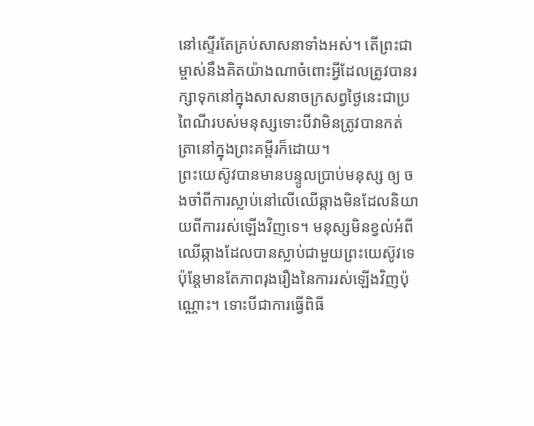នៅស្ទើរតែគ្រប់សាសនាទាំងអស់។ តើព្រះជាម្ចាស់នឹងគិតយ៉ាងណាចំពោះអ្វីដែលត្រូវបានរក្សាទុកនៅក្នុងសាសនាចក្រសព្វថ្ងៃនេះជាប្រពៃណីរបស់មនុស្សទោះបីវាមិនត្រូវបានកត់ត្រានៅក្នុងព្រះគម្ពីរក៏ដោយ។
ព្រះយេស៊ូវបានមានបន្ទូលប្រាប់មនុស្ស ឲ្យ ចងចាំពីការស្លាប់នៅលើឈើឆ្កាងមិនដែលនិយាយពីការរស់ឡើងវិញទេ។ មនុស្សមិនខ្វល់អំពីឈើឆ្កាងដែលបានស្លាប់ជាមួយព្រះយេស៊ូវទេប៉ុន្តែមានតែភាពរុងរឿងនៃការរស់ឡើងវិញប៉ុណ្ណោះ។ ទោះបីជាការធ្វើពិធី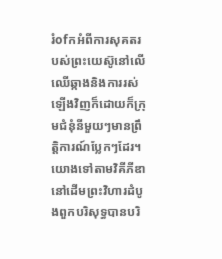រំofកអំពីការសុគតរបស់ព្រះយេស៊ូនៅលើឈើឆ្កាងនិងការរស់ឡើងវិញក៏ដោយក៏ក្រុមជំនុំនីមួយៗមានព្រឹត្តិការណ៍ប្លែកៗដែរ។
យោងទៅតាមវិគីភីឌានៅដើមព្រះវិហារដំបូងពួកបរិសុទ្ធបានបរិ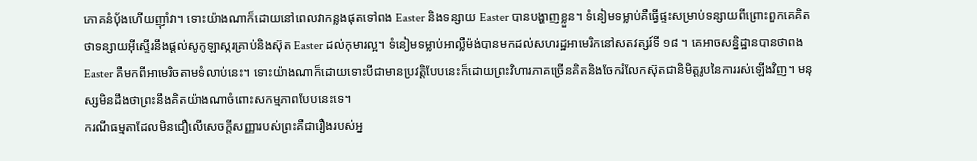ភោគនំប៉័ងហើយញ៉ាំវា។ ទោះយ៉ាងណាក៏ដោយនៅពេលវាកន្លងផុតទៅពង Easter និងទន្សាយ Easter បានបង្ហាញខ្លួន។ ទំនៀមទម្លាប់គឺធ្វើផ្ទះសម្រាប់ទន្សាយពីព្រោះពួកគេគិតថាទន្សាយអ៊ីស្ទើរនឹងផ្តល់សូកូឡាស្ករគ្រាប់និងស៊ុត Easter ដល់កុមារល្អ។ ទំនៀមទម្លាប់អាល្លឺម៉ង់បានមកដល់សហរដ្ឋអាមេរិកនៅសតវត្សរ៍ទី ១៨ ។ គេអាចសន្និដ្ឋានបានថាពង Easter គឺមកពីអាមេរិចតាមទំលាប់នេះ។ ទោះយ៉ាងណាក៏ដោយទោះបីជាមានប្រវត្តិបែបនេះក៏ដោយព្រះវិហារភាគច្រើនគិតនិងចែករំលែកស៊ុតជានិមិត្តរូបនៃការរស់ឡើងវិញ។ មនុស្សមិនដឹងថាព្រះនឹងគិតយ៉ាងណាចំពោះសកម្មភាពបែបនេះទេ។
ករណីធម្មតាដែលមិនជឿលើសេចក្តីសញ្ញារបស់ព្រះគឺជារឿងរបស់អ្ន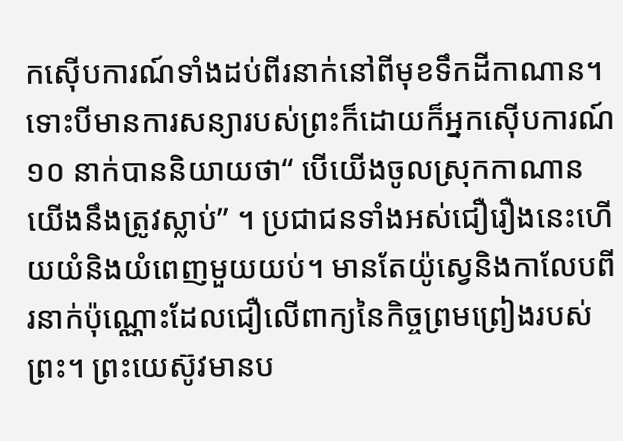កស៊ើបការណ៍ទាំងដប់ពីរនាក់នៅពីមុខទឹកដីកាណាន។ ទោះបីមានការសន្យារបស់ព្រះក៏ដោយក៏អ្នកស៊ើបការណ៍ ១០ នាក់បាននិយាយថា“ បើយើងចូលស្រុកកាណានយើងនឹងត្រូវស្លាប់” ។ ប្រជាជនទាំងអស់ជឿរឿងនេះហើយយំនិងយំពេញមួយយប់។ មានតែយ៉ូស្វេនិងកាលែបពីរនាក់ប៉ុណ្ណោះដែលជឿលើពាក្យនៃកិច្ចព្រមព្រៀងរបស់ព្រះ។ ព្រះយេស៊ូវមានប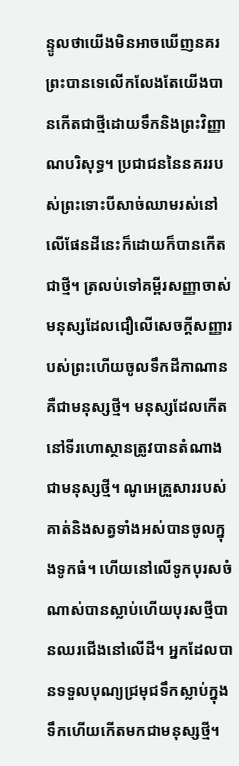ន្ទូលថាយើងមិនអាចឃើញនគរព្រះបានទេលើកលែងតែយើងបានកើតជាថ្មីដោយទឹកនិងព្រះវិញ្ញាណបរិសុទ្ធ។ ប្រជាជននៃនគររបស់ព្រះទោះបីសាច់ឈាមរស់នៅលើផែនដីនេះក៏ដោយក៏បានកើតជាថ្មី។ ត្រលប់ទៅគម្ពីរសញ្ញាចាស់មនុស្សដែលជឿលើសេចក្តីសញ្ញារបស់ព្រះហើយចូលទឹកដីកាណានគឺជាមនុស្សថ្មី។ មនុស្សដែលកើតនៅទីរហោស្ថានត្រូវបានតំណាងជាមនុស្សថ្មី។ ណូអេគ្រួសាររបស់គាត់និងសត្វទាំងអស់បានចូលក្នុងទូកធំ។ ហើយនៅលើទូកបុរសចំណាស់បានស្លាប់ហើយបុរសថ្មីបានឈរជើងនៅលើដី។ អ្នកដែលបានទទួលបុណ្យជ្រមុជទឹកស្លាប់ក្នុងទឹកហើយកើតមកជាមនុស្សថ្មី។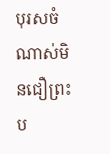បុរសចំណាស់មិនជឿព្រះប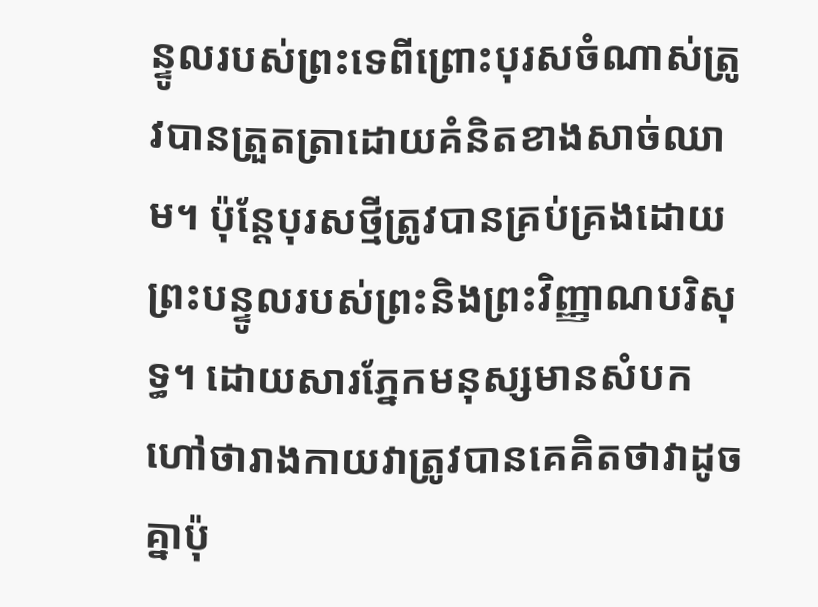ន្ទូលរបស់ព្រះទេពីព្រោះបុរសចំណាស់ត្រូវបានត្រួតត្រាដោយគំនិតខាងសាច់ឈាម។ ប៉ុន្តែបុរសថ្មីត្រូវបានគ្រប់គ្រងដោយព្រះបន្ទូលរបស់ព្រះនិងព្រះវិញ្ញាណបរិសុទ្ធ។ ដោយសារភ្នែកមនុស្សមានសំបកហៅថារាងកាយវាត្រូវបានគេគិតថាវាដូចគ្នាប៉ុ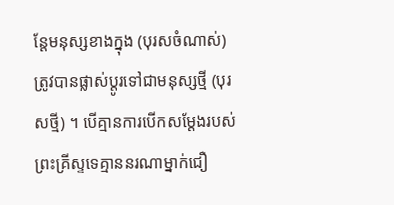ន្តែមនុស្សខាងក្នុង (បុរសចំណាស់) ត្រូវបានផ្លាស់ប្តូរទៅជាមនុស្សថ្មី (បុរសថ្មី) ។ បើគ្មានការបើកសម្តែងរបស់ព្រះគ្រីស្ទទេគ្មាននរណាម្នាក់ជឿ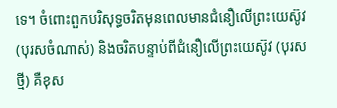ទេ។ ចំពោះពួកបរិសុទ្ធចរិតមុនពេលមានជំនឿលើព្រះយេស៊ូវ (បុរសចំណាស់) និងចរិតបន្ទាប់ពីជំនឿលើព្រះយេស៊ូវ (បុរសថ្មី) គឺខុស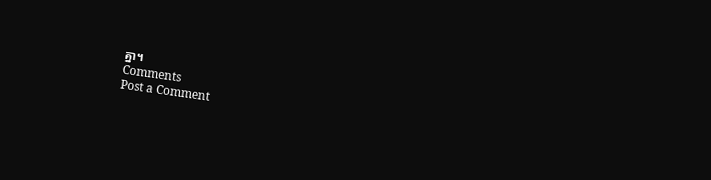គ្នា។
Comments
Post a Comment